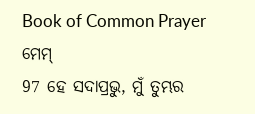Book of Common Prayer
ମେମ୍
97 ହେ ସଦାପ୍ରଭୁ, ମୁଁ ତୁମ୍ଭର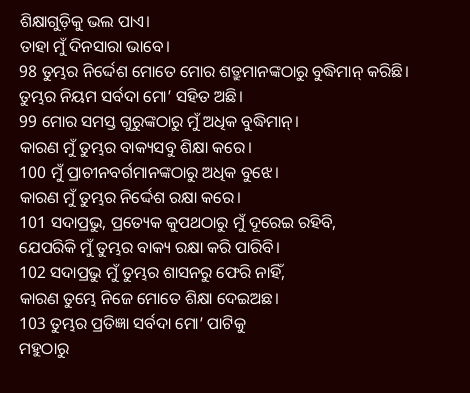ଶିକ୍ଷାଗୁଡ଼ିକୁ ଭଲ ପାଏ।
ତାହା ମୁଁ ଦିନସାରା ଭାବେ।
98 ତୁମ୍ଭର ନିର୍ଦ୍ଦେଶ ମୋତେ ମୋର ଶତ୍ରୁମାନଙ୍କଠାରୁ ବୁଦ୍ଧିମାନ୍ କରିଛି।
ତୁମ୍ଭର ନିୟମ ସର୍ବଦା ମୋ’ ସହିତ ଅଛି।
99 ମୋର ସମସ୍ତ ଗୁରୁଙ୍କଠାରୁ ମୁଁ ଅଧିକ ବୁଦ୍ଧିମାନ୍।
କାରଣ ମୁଁ ତୁମ୍ଭର ବାକ୍ୟସବୁ ଶିକ୍ଷା କରେ।
100 ମୁଁ ପ୍ରାଚୀନବର୍ଗମାନଙ୍କଠାରୁ ଅଧିକ ବୁଝେ।
କାରଣ ମୁଁ ତୁମ୍ଭର ନିର୍ଦ୍ଦେଶ ରକ୍ଷା କରେ।
101 ସଦାପ୍ରଭୁ, ପ୍ରତ୍ୟେକ କୁପଥଠାରୁ ମୁଁ ଦୂରେଇ ରହିବି,
ଯେପରିକି ମୁଁ ତୁମ୍ଭର ବାକ୍ୟ ରକ୍ଷା କରି ପାରିବି।
102 ସଦାପ୍ରଭୁ ମୁଁ ତୁମ୍ଭର ଶାସନରୁ ଫେରି ନାହିଁ,
କାରଣ ତୁମ୍ଭେ ନିଜେ ମୋତେ ଶିକ୍ଷା ଦେଇଅଛ।
103 ତୁମ୍ଭର ପ୍ରତିଜ୍ଞା ସର୍ବଦା ମୋ’ ପାଟିକୁ
ମହୁଠାରୁ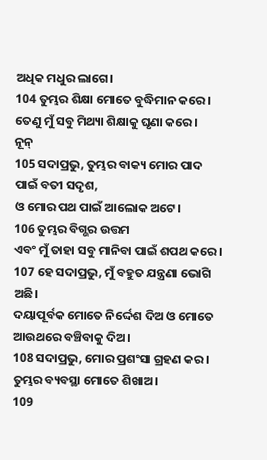ଅଧିକ ମଧୁର ଲାଗେ।
104 ତୁମ୍ଭର ଶିକ୍ଷା ମୋତେ ବୁଦ୍ଧିମାନ କରେ।
ତେଣୁ ମୁଁ ସବୁ ମିଥ୍ୟା ଶିକ୍ଷାକୁ ଘୃଣା କରେ।
ନୂନ୍
105 ସଦାପ୍ରଭୁ, ତୁମ୍ଭର ବାକ୍ୟ ମୋର ପାଦ ପାଇଁ ବତୀ ସଦୃଶ,
ଓ ମୋର ପଥ ପାଇଁ ଆଲୋକ ଅଟେ।
106 ତୁମ୍ଭର ବିଗ୍ଭର ଉତ୍ତମ
ଏବଂ ମୁଁ ତାହା ସବୁ ମାନିବା ପାଇଁ ଶପଥ କରେ।
107 ହେ ସଦାପ୍ରଭୁ, ମୁଁ ବହୁତ ଯନ୍ତ୍ରଣା ଭୋଗି ଅଛି।
ଦୟାପୂର୍ବକ ମୋତେ ନିର୍ଦ୍ଦେଶ ଦିଅ ଓ ମୋତେ ଆଉଥରେ ବଞ୍ଚିବାକୁ ଦିଅ।
108 ସଦାପ୍ରଭୁ, ମୋର ପ୍ରଶଂସା ଗ୍ରହଣ କର।
ତୁମ୍ଭର ବ୍ୟବସ୍ଥା ମୋତେ ଶିଖାଅ।
109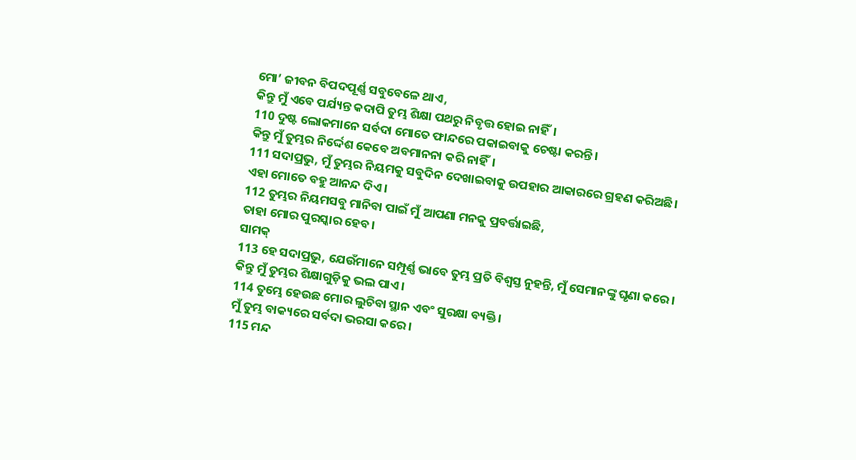ମୋ’ ଜୀବନ ବିପଦପୂର୍ଣ୍ଣ ସବୁବେଳେ ଥାଏ,
କିନ୍ତୁ ମୁଁ ଏବେ ପର୍ଯ୍ୟନ୍ତ କଦାପି ତୁମ୍ଭ ଶିକ୍ଷା ପଥରୁ ନିବୃତ୍ତ ହୋଇ ନାହିଁ।
110 ଦୁଷ୍ଟ ଲୋକମାନେ ସର୍ବଦା ମୋତେ ଫାନ୍ଦରେ ପକାଇବାକୁ ଚେଷ୍ଟା କରନ୍ତି।
କିନ୍ତୁ ମୁଁ ତୁମ୍ଭର ନିର୍ଦ୍ଦେଶ କେବେ ଅବମାନନା କରି ନାହିଁ।
111 ସଦାପ୍ରଭୁ, ମୁଁ ତୁମ୍ଭର ନିୟମକୁ ସବୁଦିନ ଦେଖାଇବାକୁ ଉପହାର ଆକାରରେ ଗ୍ରହଣ କରିଅଛି।
ଏହା ମୋତେ ବହୁ ଆନନ୍ଦ ଦିଏ।
112 ତୁମ୍ଭର ନିୟମସବୁ ମାନିବା ପାଇଁ ମୁଁ ଆପଣା ମନକୁ ପ୍ରବର୍ତ୍ତାଇଛି,
ତାହା ମୋର ପୁରସ୍କାର ହେବ।
ସାମକ୍
113 ହେ ସଦାପ୍ରଭୁ, ଯେଉଁମାନେ ସମ୍ପୂର୍ଣ୍ଣ ଭାବେ ତୁମ୍ଭ ପ୍ରତି ବିଶ୍ୱସ୍ତ ନୁହନ୍ତି, ମୁଁ ସେମାନଙ୍କୁ ଘୃଣା କରେ।
କିନ୍ତୁ ମୁଁ ତୁମ୍ଭର ଶିକ୍ଷାଗୁଡ଼ିକୁ ଭଲ ପାଏ।
114 ତୁମ୍ଭେ ହେଉଛ ମୋର ଲୁଚିବା ସ୍ଥାନ ଏବଂ ସୁରକ୍ଷା ବ୍ୟକ୍ତି।
ମୁଁ ତୁମ୍ଭ ବାକ୍ୟରେ ସର୍ବଦା ଭରସା କରେ।
115 ମନ୍ଦ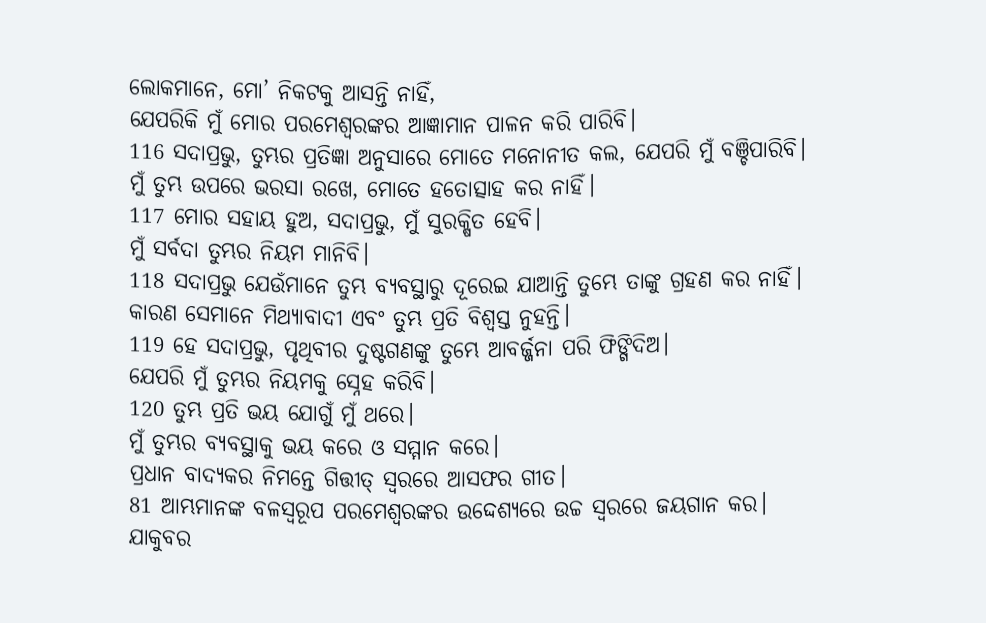ଲୋକମାନେ, ମୋ’ ନିକଟକୁ ଆସନ୍ତି ନାହିଁ,
ଯେପରିକି ମୁଁ ମୋର ପରମେଶ୍ୱରଙ୍କର ଆଜ୍ଞାମାନ ପାଳନ କରି ପାରିବି।
116 ସଦାପ୍ରଭୁ, ତୁମ୍ଭର ପ୍ରତିଜ୍ଞା ଅନୁସାରେ ମୋତେ ମନୋନୀତ କଲ, ଯେପରି ମୁଁ ବଞ୍ଚିପାରିବି।
ମୁଁ ତୁମ୍ଭ ଉପରେ ଭରସା ରଖେ, ମୋତେ ହତୋତ୍ସାହ କର ନାହିଁ।
117 ମୋର ସହାୟ ହୁଅ, ସଦାପ୍ରଭୁ, ମୁଁ ସୁରକ୍ଷିତ ହେବି।
ମୁଁ ସର୍ବଦା ତୁମ୍ଭର ନିୟମ ମାନିବି।
118 ସଦାପ୍ରଭୁ ଯେଉଁମାନେ ତୁମ୍ଭ ବ୍ୟବସ୍ଥାରୁ ଦୂରେଇ ଯାଆନ୍ତି ତୁମ୍ଭେ ତାଙ୍କୁ ଗ୍ରହଣ କର ନାହିଁ।
କାରଣ ସେମାନେ ମିଥ୍ୟାବାଦୀ ଏବଂ ତୁମ୍ଭ ପ୍ରତି ବିଶ୍ୱସ୍ତ ନୁହନ୍ତି।
119 ହେ ସଦାପ୍ରଭୁ, ପୃଥିବୀର ଦୁଷ୍ଟଗଣଙ୍କୁ ତୁମ୍ଭେ ଆବର୍ଜ୍ଜନା ପରି ଫିଙ୍ଗିଦିଅ।
ଯେପରି ମୁଁ ତୁମ୍ଭର ନିୟମକୁ ସ୍ନେହ କରିବି।
120 ତୁମ୍ଭ ପ୍ରତି ଭୟ ଯୋଗୁଁ ମୁଁ ଥରେ।
ମୁଁ ତୁମ୍ଭର ବ୍ୟବସ୍ଥାକୁ ଭୟ କରେ ଓ ସମ୍ମାନ କରେ।
ପ୍ରଧାନ ବାଦ୍ୟକର ନିମନ୍ତେ ଗିତ୍ତୀତ୍ ସ୍ୱରରେ ଆସଫର ଗୀତ।
81 ଆମ୍ଭମାନଙ୍କ ବଳସ୍ୱରୂପ ପରମେଶ୍ୱରଙ୍କର ଉଦ୍ଦେଶ୍ୟରେ ଉଚ୍ଚ ସ୍ୱରରେ ଜୟଗାନ କର।
ଯାକୁବର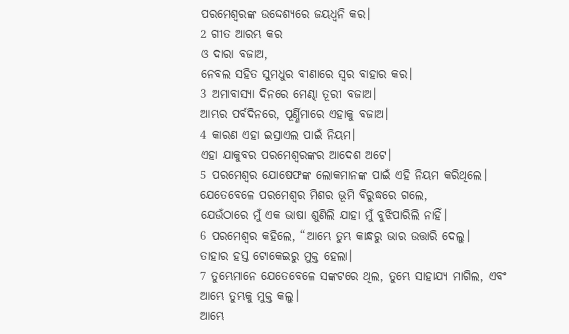ପରମେଶ୍ୱରଙ୍କ ଉଦ୍ଦେଶ୍ୟରେ ଜୟଧ୍ୱନି କର।
2 ଗୀତ ଆରମ୍ଭ କର
ଓ ଦାରା ବଜାଅ,
ନେବଲ ସହିତ ସୁମଧୁର ବୀଣାରେ ସ୍ୱର ବାହାର କର।
3 ଅମାବାସ୍ୟା ଦିନରେ ମେଣ୍ଢା ତୂରୀ ବଜାଅ।
ଆମ୍ଭର ପର୍ବଦିନରେ, ପୂର୍ଣ୍ଣିମାରେ ଏହାକୁ ବଜାଅ।
4 କାରଣ ଏହା ଇସ୍ରାଏଲ ପାଇଁ ନିୟମ।
ଏହା ଯାକୁବର ପରମେଶ୍ୱରଙ୍କର ଆଦେଶ ଅଟେ।
5 ପରମେଶ୍ୱର ଯୋଷେଫଙ୍କ ଲୋକମାନଙ୍କ ପାଇଁ ଏହି ନିୟମ କରିଥିଲେ।
ଯେତେବେଳେ ପରମେଶ୍ୱର ମିଶର ଭୂମି ବିରୁଦ୍ଧରେ ଗଲେ,
ଯେଉଁଠାରେ ମୁଁ ଏକ ଭାଷା ଶୁଣିଲି ଯାହା ମୁଁ ବୁଝିପାରିଲି ନାହିଁ।
6 ପରମେଶ୍ୱର କହିଲେ, “ଆମ୍ଭେ ତୁମ୍ଭ କାନ୍ଧରୁ ଭାର ଉତ୍ତାରି ଦେଲୁ।
ତାହାର ହସ୍ତ ଟୋକେଇରୁ ମୁକ୍ତ ହେଲା।
7 ତୁମ୍ଭେମାନେ ଯେତେବେଳେ ସଙ୍କଟରେ ଥିଲ, ତୁମ୍ଭେ ସାହାଯ୍ୟ ମାଗିଲ, ଏବଂ ଆମ୍ଭେ ତୁମ୍ଭକୁ ମୁକ୍ତ କଲୁ।
ଆମ୍ଭେ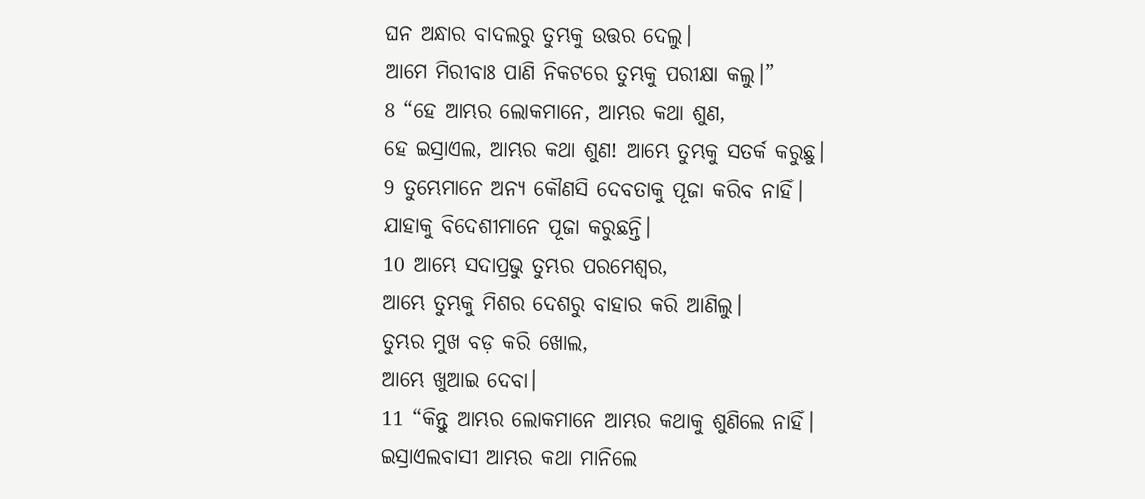ଘନ ଅନ୍ଧାର ବାଦଲରୁ ତୁମ୍ଭକୁ ଉତ୍ତର ଦେଲୁ।
ଆମେ ମିରୀବାଃ ପାଣି ନିକଟରେ ତୁମ୍ଭକୁ ପରୀକ୍ଷା କଲୁ।”
8 “ହେ ଆମ୍ଭର ଲୋକମାନେ, ଆମ୍ଭର କଥା ଶୁଣ,
ହେ ଇସ୍ରାଏଲ, ଆମ୍ଭର କଥା ଶୁଣ! ଆମ୍ଭେ ତୁମ୍ଭକୁ ସତର୍କ କରୁଛୁ।
9 ତୁମ୍ଭେମାନେ ଅନ୍ୟ କୌଣସି ଦେବତାକୁ ପୂଜା କରିବ ନାହିଁ।
ଯାହାକୁ ବିଦେଶୀମାନେ ପୂଜା କରୁଛନ୍ତି।
10 ଆମ୍ଭେ ସଦାପ୍ରଭୁ ତୁମ୍ଭର ପରମେଶ୍ୱର,
ଆମ୍ଭେ ତୁମ୍ଭକୁ ମିଶର ଦେଶରୁ ବାହାର କରି ଆଣିଲୁ।
ତୁମ୍ଭର ମୁଖ ବଡ଼ କରି ଖୋଲ,
ଆମ୍ଭେ ଖୁଆଇ ଦେବା।
11 “କିନ୍ତୁ ଆମ୍ଭର ଲୋକମାନେ ଆମ୍ଭର କଥାକୁ ଶୁଣିଲେ ନାହିଁ।
ଇସ୍ରାଏଲବାସୀ ଆମ୍ଭର କଥା ମାନିଲେ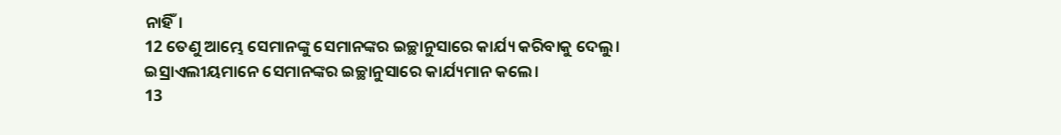ନାହିଁ।
12 ତେଣୁ ଆମ୍ଭେ ସେମାନଙ୍କୁ ସେମାନଙ୍କର ଇଚ୍ଛାନୁସାରେ କାର୍ଯ୍ୟ କରିବାକୁ ଦେଲୁ।
ଇସ୍ରାଏଲୀୟମାନେ ସେମାନଙ୍କର ଇଚ୍ଛାନୁସାରେ କାର୍ଯ୍ୟମାନ କଲେ।
13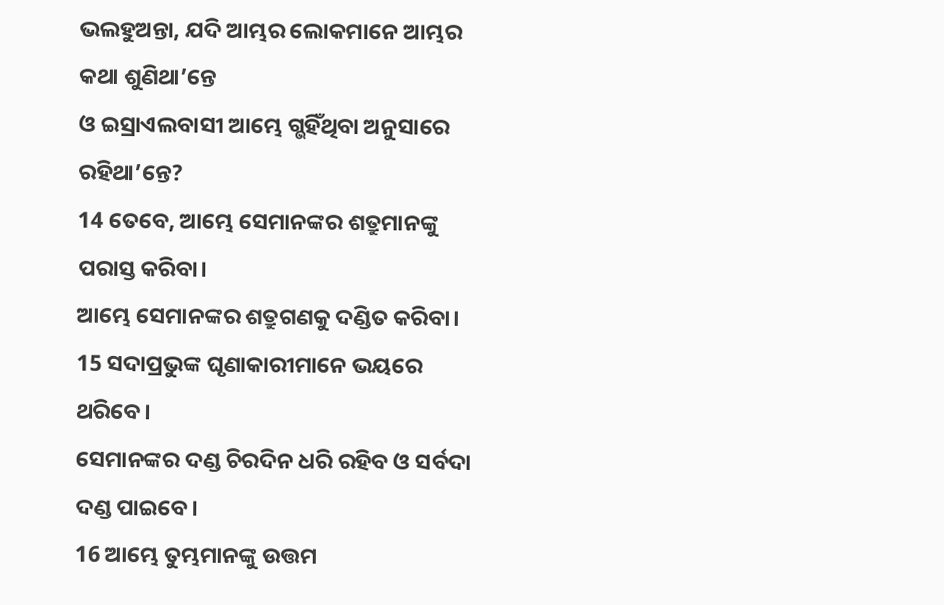ଭଲହୁଅନ୍ତା, ଯଦି ଆମ୍ଭର ଲୋକମାନେ ଆମ୍ଭର କଥା ଶୁଣିଥା’ନ୍ତେ
ଓ ଇସ୍ରାଏଲବାସୀ ଆମ୍ଭେ ଗ୍ଭହିଁଥିବା ଅନୁସାରେ ରହିଥା’ନ୍ତେ?
14 ତେବେ, ଆମ୍ଭେ ସେମାନଙ୍କର ଶତ୍ରୁମାନଙ୍କୁ ପରାସ୍ତ କରିବା।
ଆମ୍ଭେ ସେମାନଙ୍କର ଶତ୍ରୁଗଣକୁ ଦଣ୍ଡିତ କରିବା।
15 ସଦାପ୍ରଭୁଙ୍କ ଘୃଣାକାରୀମାନେ ଭୟରେ ଥରିବେ।
ସେମାନଙ୍କର ଦଣ୍ଡ ଚିରଦିନ ଧରି ରହିବ ଓ ସର୍ବଦା ଦଣ୍ଡ ପାଇବେ।
16 ଆମ୍ଭେ ତୁମ୍ଭମାନଙ୍କୁ ଉତ୍ତମ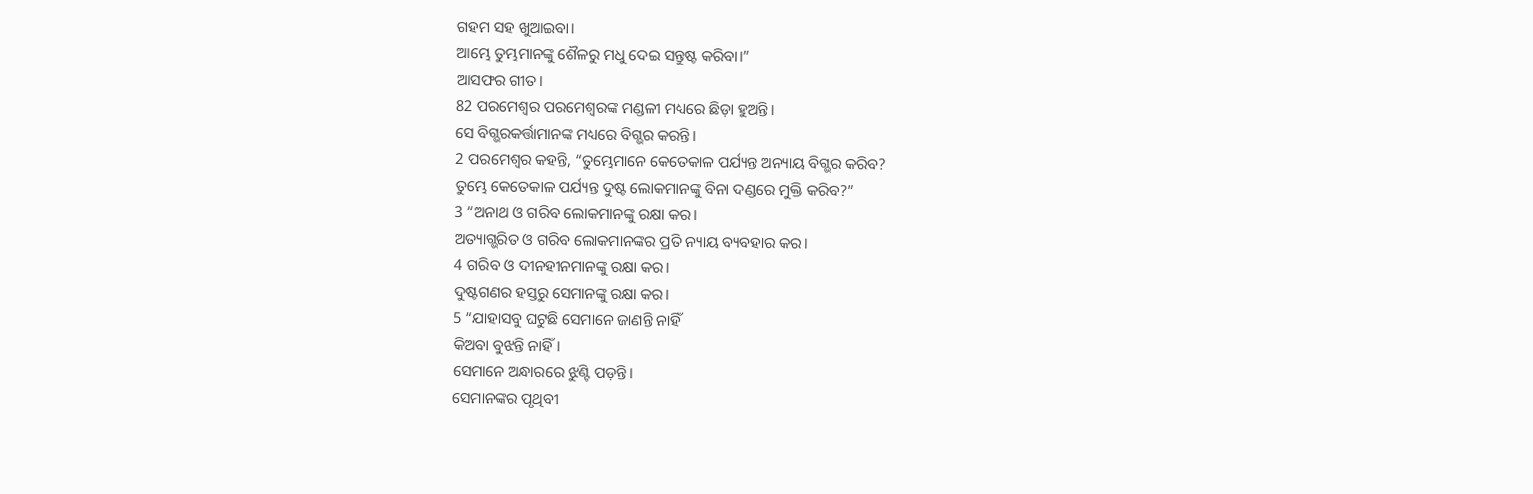ଗହମ ସହ ଖୁଆଇବା।
ଆମ୍ଭେ ତୁମ୍ଭମାନଙ୍କୁ ଶୈଳରୁ ମଧୁ ଦେଇ ସନ୍ତୁଷ୍ଟ କରିବା।”
ଆସଫର ଗୀତ।
82 ପରମେଶ୍ୱର ପରମେଶ୍ୱରଙ୍କ ମଣ୍ଡଳୀ ମଧ୍ୟରେ ଛିଡ଼ା ହୁଅନ୍ତି।
ସେ ବିଗ୍ଭରକର୍ତ୍ତାମାନଙ୍କ ମଧ୍ୟରେ ବିଗ୍ଭର କରନ୍ତି।
2 ପରମେଶ୍ୱର କହନ୍ତି, “ତୁମ୍ଭେମାନେ କେତେକାଳ ପର୍ଯ୍ୟନ୍ତ ଅନ୍ୟାୟ ବିଗ୍ଭର କରିବ?
ତୁମ୍ଭେ କେତେକାଳ ପର୍ଯ୍ୟନ୍ତ ଦୁଷ୍ଟ ଲୋକମାନଙ୍କୁ ବିନା ଦଣ୍ଡରେ ମୁକ୍ତି କରିବ?”
3 “ଅନାଥ ଓ ଗରିବ ଲୋକମାନଙ୍କୁ ରକ୍ଷା କର।
ଅତ୍ୟାଗ୍ଭରିତ ଓ ଗରିବ ଲୋକମାନଙ୍କର ପ୍ରତି ନ୍ୟାୟ ବ୍ୟବହାର କର।
4 ଗରିବ ଓ ଦୀନହୀନମାନଙ୍କୁ ରକ୍ଷା କର।
ଦୁଷ୍ଟଗଣର ହସ୍ତରୁ ସେମାନଙ୍କୁ ରକ୍ଷା କର।
5 “ଯାହାସବୁ ଘଟୁଛି ସେମାନେ ଜାଣନ୍ତି ନାହିଁ
କିଅବା ବୁଝନ୍ତି ନାହିଁ।
ସେମାନେ ଅନ୍ଧାରରେ ଝୁଣ୍ଟି ପଡ଼ନ୍ତି।
ସେମାନଙ୍କର ପୃଥିବୀ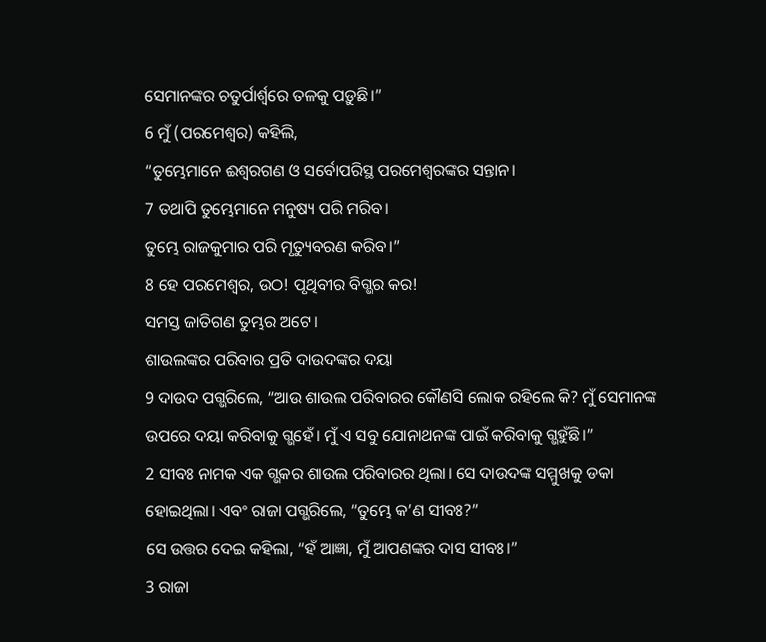ସେମାନଙ୍କର ଚତୁର୍ପାର୍ଶ୍ୱରେ ତଳକୁ ପଡ଼ୁଛି।”
6 ମୁଁ (ପରମେଶ୍ୱର) କହିଲି,
“ତୁମ୍ଭେମାନେ ଈଶ୍ୱରଗଣ ଓ ସର୍ବୋପରିସ୍ଥ ପରମେଶ୍ୱରଙ୍କର ସନ୍ତାନ।
7 ତଥାପି ତୁମ୍ଭେମାନେ ମନୁଷ୍ୟ ପରି ମରିବ।
ତୁମ୍ଭେ ରାଜକୁମାର ପରି ମୃତ୍ୟୁବରଣ କରିବ।”
8 ହେ ପରମେଶ୍ୱର, ଉଠ! ପୃଥିବୀର ବିଗ୍ଭର କର!
ସମସ୍ତ ଜାତିଗଣ ତୁମ୍ଭର ଅଟେ।
ଶାଉଲଙ୍କର ପରିବାର ପ୍ରତି ଦାଉଦଙ୍କର ଦୟା
9 ଦାଉଦ ପଗ୍ଭରିଲେ, “ଆଉ ଶାଉଲ ପରିବାରର କୌଣସି ଲୋକ ରହିଲେ କି? ମୁଁ ସେମାନଙ୍କ ଉପରେ ଦୟା କରିବାକୁ ଗ୍ଭହେଁ। ମୁଁ ଏ ସବୁ ଯୋନାଥନଙ୍କ ପାଇଁ କରିବାକୁ ଗ୍ଭହୁଁଛି।”
2 ସୀବଃ ନାମକ ଏକ ଗ୍ଭକର ଶାଉଲ ପରିବାରର ଥିଲା। ସେ ଦାଉଦଙ୍କ ସମ୍ମୁଖକୁ ଡକା ହୋଇଥିଲା। ଏବଂ ରାଜା ପଗ୍ଭରିଲେ, “ତୁମ୍ଭେ କ’ଣ ସୀବଃ?”
ସେ ଉତ୍ତର ଦେଇ କହିଲା, “ହଁ ଆଜ୍ଞା, ମୁଁ ଆପଣଙ୍କର ଦାସ ସୀବଃ।”
3 ରାଜା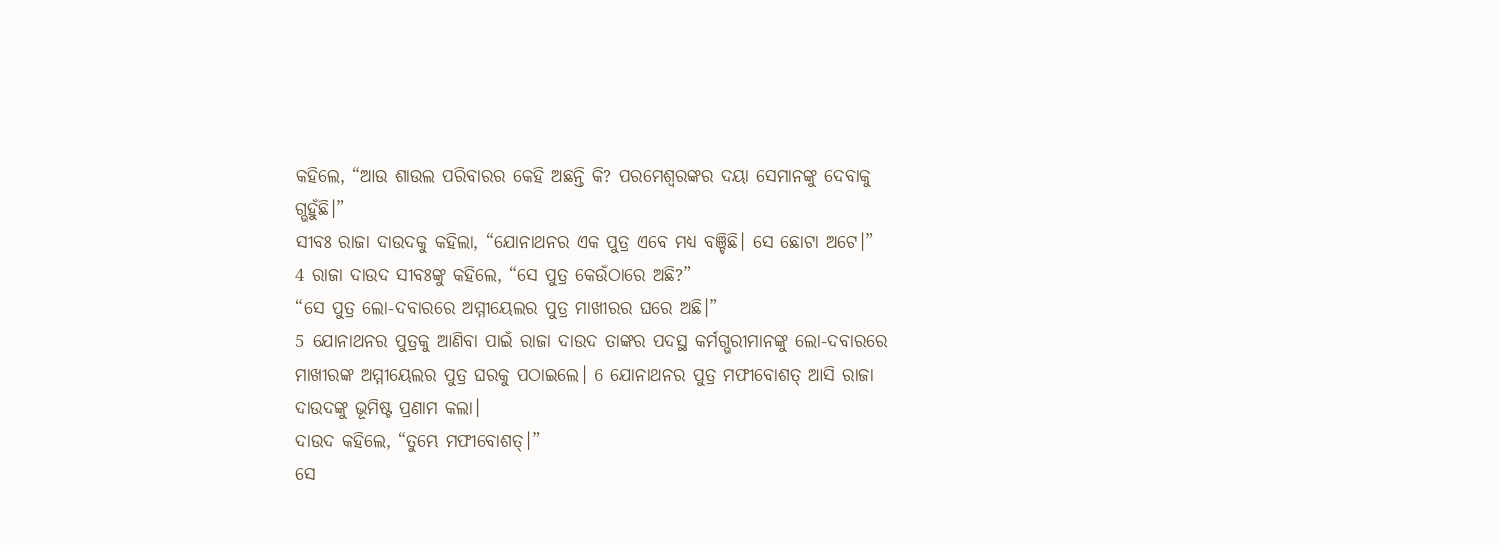କହିଲେ, “ଆଉ ଶାଉଲ ପରିବାରର କେହି ଅଛନ୍ତି କି? ପରମେଶ୍ୱରଙ୍କର ଦୟା ସେମାନଙ୍କୁ ଦେବାକୁ ଗ୍ଭହୁଁଛି।”
ସୀବଃ ରାଜା ଦାଉଦକୁ କହିଲା, “ଯୋନାଥନର ଏକ ପୁତ୍ର ଏବେ ମଧ୍ୟ ବଞ୍ଚିଛି। ସେ ଛୋଟା ଅଟେ।”
4 ରାଜା ଦାଉଦ ସୀବଃଙ୍କୁ କହିଲେ, “ସେ ପୁତ୍ର କେଉଁଠାରେ ଅଛି?”
“ସେ ପୁତ୍ର ଲୋ-ଦବାରରେ ଅମ୍ମୀୟେଲର ପୁତ୍ର ମାଖୀରର ଘରେ ଅଛି।”
5 ଯୋନାଥନର ପୁତ୍ରକୁ ଆଣିବା ପାଇଁ ରାଜା ଦାଉଦ ତାଙ୍କର ପଦସ୍ଥ କର୍ମଗ୍ଭରୀମାନଙ୍କୁ ଲୋ-ଦବାରରେ ମାଖୀରଙ୍କ ଅମ୍ମୀୟେଲର ପୁତ୍ର ଘରକୁ ପଠାଇଲେ। 6 ଯୋନାଥନର ପୁତ୍ର ମଫୀବୋଶତ୍ ଆସି ରାଜା ଦାଉଦଙ୍କୁ ଭୂମିଷ୍ଟ ପ୍ରଣାମ କଲା।
ଦାଉଦ କହିଲେ, “ତୁମ୍ଭେ ମଫୀବୋଶତ୍।”
ସେ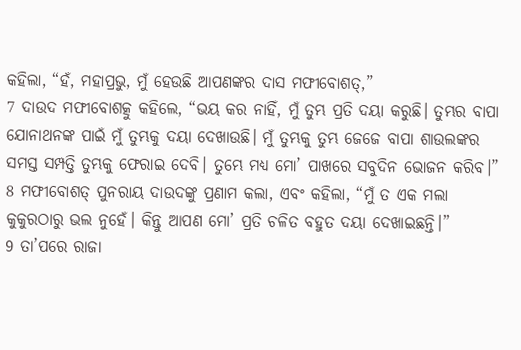କହିଲା, “ହଁ, ମହାପ୍ରଭୁ, ମୁଁ ହେଉଛି ଆପଣଙ୍କର ଦାସ ମଫୀବୋଶତ୍,”
7 ଦାଉଦ ମଫୀବୋଶତ୍କୁ କହିଲେ, “ଭୟ କର ନାହିଁ, ମୁଁ ତୁମ୍ଭ ପ୍ରତି ଦୟା କରୁଛି। ତୁମ୍ଭର ବାପା ଯୋନାଥନଙ୍କ ପାଇଁ ମୁଁ ତୁମ୍ଭକୁ ଦୟା ଦେଖାଉଛି। ମୁଁ ତୁମ୍ଭକୁ ତୁମ୍ଭ ଜେଜେ ବାପା ଶାଉଲଙ୍କର ସମସ୍ତ ସମ୍ପତ୍ତି ତୁମ୍ଭକୁ ଫେରାଇ ଦେବି। ତୁମ୍ଭେ ମଧ୍ୟ ମୋ’ ପାଖରେ ସବୁଦିନ ଭୋଜନ କରିବ।”
8 ମଫୀବୋଶତ୍ ପୁନରାୟ ଦାଉଦଙ୍କୁ ପ୍ରଣାମ କଲା, ଏବଂ କହିଲା, “ମୁଁ ତ ଏକ ମଲା କୁକୁରଠାରୁ ଭଲ ନୁହେଁ। କିନ୍ତୁ ଆପଣ ମୋ’ ପ୍ରତି ଚଳିତ ବହୁତ ଦୟା ଦେଖାଇଛନ୍ତି।”
9 ତା’ପରେ ରାଜା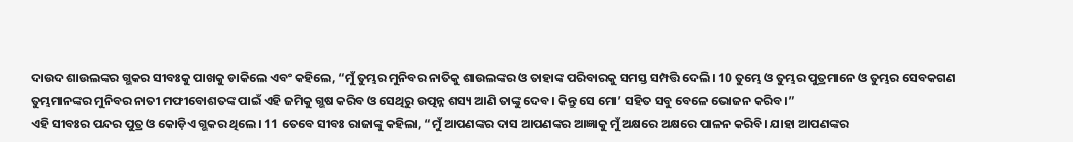ଦାଉଦ ଶାଉଲଙ୍କର ଗ୍ଭକର ସୀବଃକୁ ପାଖକୁ ଡାକିଲେ ଏବଂ କହିଲେ, “ମୁଁ ତୁମ୍ଭର ମୁନିବର ନାତିକୁ ଶାଉଲଙ୍କର ଓ ତାହାଙ୍କ ପରିବାରକୁ ସମସ୍ତ ସମ୍ପତ୍ତି ଦେଲି। 10 ତୁମ୍ଭେ ଓ ତୁମ୍ଭର ପୁତ୍ରମାନେ ଓ ତୁମ୍ଭର ସେବକଗଣ ତୁମ୍ଭମାନଙ୍କର ମୁନିବର ନାତୀ ମଫୀବୋଶତଙ୍କ ପାଇଁ ଏହି ଜମିକୁ ଗ୍ଭଷ କରିବ ଓ ସେଥିରୁ ଉତ୍ପନ୍ନ ଶସ୍ୟ ଆଣି ତାଙ୍କୁ ଦେବ। କିନ୍ତୁ ସେ ମୋ’ ସହିତ ସବୁ ବେଳେ ଭୋଜନ କରିବ।”
ଏହି ସୀବଃର ପନ୍ଦର ପୁତ୍ର ଓ କୋଡ଼ିଏ ଗ୍ଭକର ଥିଲେ। 11 ତେବେ ସୀବଃ ରାଜାଙ୍କୁ କହିଲା, “ମୁଁ ଆପଣଙ୍କର ଦାସ ଆପଣଙ୍କର ଆଜ୍ଞାକୁ ମୁଁ ଅକ୍ଷରେ ଅକ୍ଷରେ ପାଳନ କରିବି। ଯାହା ଆପଣଙ୍କର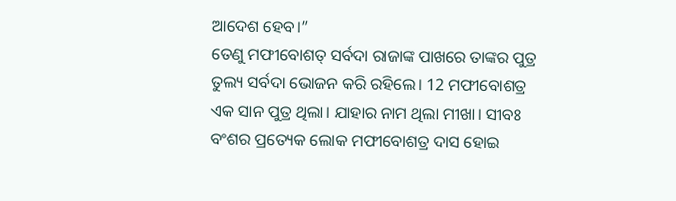ଆଦେଶ ହେବ।”
ତେଣୁ ମଫୀବୋଶତ୍ ସର୍ବଦା ରାଜାଙ୍କ ପାଖରେ ତାଙ୍କର ପୁତ୍ର ତୁଲ୍ୟ ସର୍ବଦା ଭୋଜନ କରି ରହିଲେ। 12 ମଫୀବୋଶତ୍ର ଏକ ସାନ ପୁତ୍ର ଥିଲା। ଯାହାର ନାମ ଥିଲା ମୀଖା। ସୀବଃ ବଂଶର ପ୍ରତ୍ୟେକ ଲୋକ ମଫୀବୋଶତ୍ର ଦାସ ହୋଇ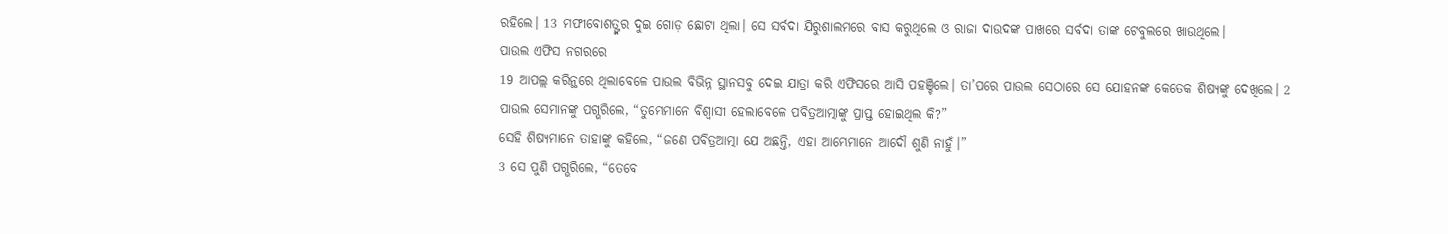ରହିଲେ। 13 ମଫୀବୋଶତ୍ଙ୍କର ଦୁଇ ଗୋଡ଼ ଛୋଟା ଥିଲା। ସେ ସର୍ବଦା ଯିରୁଶାଲମରେ ବାସ କରୁଥିଲେ ଓ ରାଜା ଦାଉଦଙ୍କ ପାଖରେ ସର୍ବଦା ତାଙ୍କ ଟେବୁଲରେ ଖାଉଥିଲେ।
ପାଉଲ ଏଫିସ ନଗରରେ
19 ଆପଲ୍ଲ କରିନ୍ଥରେ ଥିଲାବେଳେ ପାଉଲ ବିଭିନ୍ନ ସ୍ଥାନସବୁ ଦେଇ ଯାତ୍ରା କରି ଏଫିସରେ ଆସି ପହଞ୍ଚିଲେ। ତା’ପରେ ପାଉଲ ସେଠାରେ ସେ ଯୋହନଙ୍କ କେତେକ ଶିଷ୍ୟଙ୍କୁ ଦେଖିଲେ। 2 ପାଉଲ ସେମାନଙ୍କୁ ପଗ୍ଭରିଲେ, “ତୁମ୍ଭେମାନେ ବିଶ୍ୱାସୀ ହେଲାବେଳେ ପବିତ୍ରଆତ୍ମାଙ୍କୁ ପ୍ରାପ୍ତ ହୋଇଥିଲ କି?”
ସେହି ଶିଷ୍ୟମାନେ ତାହାଙ୍କୁ କହିଲେ, “ଜଣେ ପବିତ୍ରଆତ୍ମା ଯେ ଅଛନ୍ତି, ଏହା ଆମ୍ଭେମାନେ ଆଦୌ ଶୁଣି ନାହୁଁ।”
3 ସେ ପୁଣି ପଗ୍ଭରିଲେ, “ତେବେ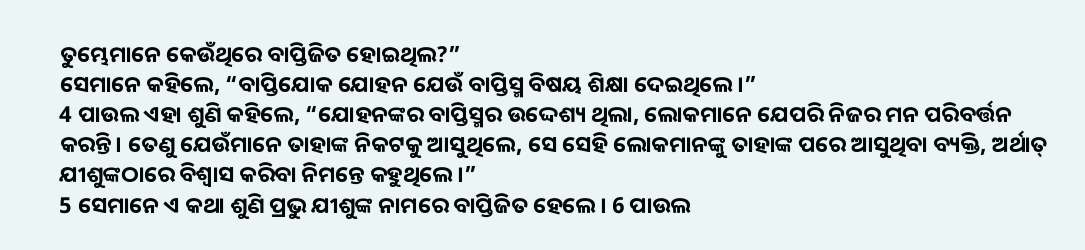ତୁମ୍ଭେମାନେ କେଉଁଥିରେ ବାପ୍ତିଜିତ ହୋଇଥିଲ?”
ସେମାନେ କହିଲେ, “ବାପ୍ତିଯୋକ ଯୋହନ ଯେଉଁ ବାପ୍ତିସ୍ମ ବିଷୟ ଶିକ୍ଷା ଦେଇଥିଲେ।”
4 ପାଉଲ ଏହା ଶୁଣି କହିଲେ, “ଯୋହନଙ୍କର ବାପ୍ତିସ୍ମର ଉଦ୍ଦେଶ୍ୟ ଥିଲା, ଲୋକମାନେ ଯେପରି ନିଜର ମନ ପରିବର୍ତ୍ତନ କରନ୍ତି। ତେଣୁ ଯେଉଁମାନେ ତାହାଙ୍କ ନିକଟକୁ ଆସୁଥିଲେ, ସେ ସେହି ଲୋକମାନଙ୍କୁ ତାହାଙ୍କ ପରେ ଆସୁଥିବା ବ୍ୟକ୍ତି, ଅର୍ଥାତ୍ ଯୀଶୁଙ୍କଠାରେ ବିଶ୍ୱାସ କରିବା ନିମନ୍ତେ କହୁଥିଲେ।”
5 ସେମାନେ ଏ କଥା ଶୁଣି ପ୍ରଭୁ ଯୀଶୁଙ୍କ ନାମରେ ବାପ୍ତିଜିତ ହେଲେ। 6 ପାଉଲ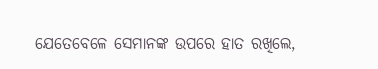ଯେତେବେଳେ ସେମାନଙ୍କ ଉପରେ ହାତ ରଖିଲେ,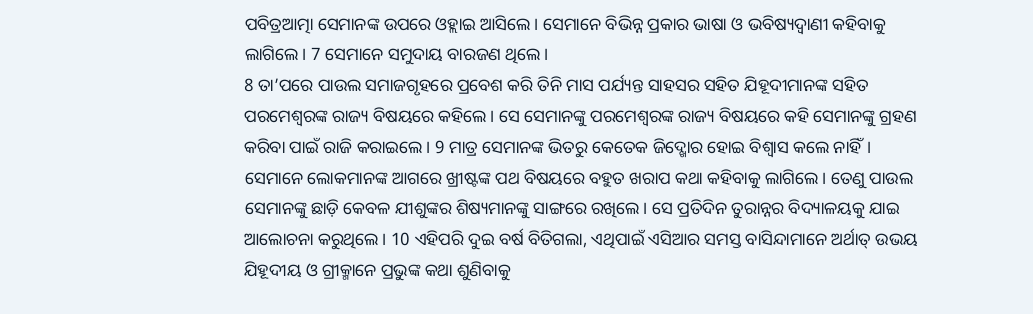ପବିତ୍ରଆତ୍ମା ସେମାନଙ୍କ ଉପରେ ଓହ୍ଲାଇ ଆସିଲେ। ସେମାନେ ବିଭିନ୍ନ ପ୍ରକାର ଭାଷା ଓ ଭବିଷ୍ୟଦ୍ବାଣୀ କହିବାକୁ ଲାଗିଲେ। 7 ସେମାନେ ସମୁଦାୟ ବାରଜଣ ଥିଲେ।
8 ତା’ପରେ ପାଉଲ ସମାଜଗୃହରେ ପ୍ରବେଶ କରି ତିନି ମାସ ପର୍ଯ୍ୟନ୍ତ ସାହସର ସହିତ ଯିହୂଦୀମାନଙ୍କ ସହିତ ପରମେଶ୍ୱରଙ୍କ ରାଜ୍ୟ ବିଷୟରେ କହିଲେ। ସେ ସେମାନଙ୍କୁ ପରମେଶ୍ୱରଙ୍କ ରାଜ୍ୟ ବିଷୟରେ କହି ସେମାନଙ୍କୁ ଗ୍ରହଣ କରିବା ପାଇଁ ରାଜି କରାଇଲେ। 9 ମାତ୍ର ସେମାନଙ୍କ ଭିତରୁ କେତେକ ଜିଦ୍ଖୋର ହୋଇ ବିଶ୍ୱାସ କଲେ ନାହିଁ। ସେମାନେ ଲୋକମାନଙ୍କ ଆଗରେ ଖ୍ରୀଷ୍ଟଙ୍କ ପଥ ବିଷୟରେ ବହୁତ ଖରାପ କଥା କହିବାକୁ ଲାଗିଲେ। ତେଣୁ ପାଉଲ ସେମାନଙ୍କୁ ଛାଡ଼ି କେବଳ ଯୀଶୁଙ୍କର ଶିଷ୍ୟମାନଙ୍କୁ ସାଙ୍ଗରେ ରଖିଲେ। ସେ ପ୍ରତିଦିନ ତୁରାନ୍ନର ବିଦ୍ୟାଳୟକୁ ଯାଇ ଆଲୋଚନା କରୁଥିଲେ। 10 ଏହିପରି ଦୁଇ ବର୍ଷ ବିତିଗଲା, ଏଥିପାଇଁ ଏସିଆର ସମସ୍ତ ବାସିନ୍ଦାମାନେ ଅର୍ଥାତ୍ ଉଭୟ ଯିହୂଦୀୟ ଓ ଗ୍ରୀକ୍ମାନେ ପ୍ରଭୁଙ୍କ କଥା ଶୁଣିବାକୁ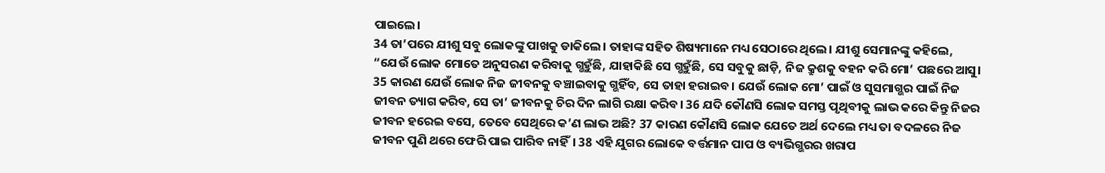ପାଇଲେ।
34 ତା’ପରେ ଯୀଶୁ ସବୁ ଲୋକଙ୍କୁ ପାଖକୁ ଡାକିଲେ। ତାହାଙ୍କ ସହିତ ଶିଷ୍ୟମାନେ ମଧ୍ୟ ସେଠାରେ ଥିଲେ। ଯୀଶୁ ସେମାନଙ୍କୁ କହିଲେ, “ଯେଉଁ ଲୋକ ମୋତେ ଅନୁସରଣ କରିବାକୁ ଗ୍ଭହୁଁଛି, ଯାହାକିଛି ସେ ଗ୍ଭହୁଁଛି, ସେ ସବୁକୁ ଛାଡ଼ି, ନିଜ କ୍ରୁଶକୁ ବହନ କରି ମୋ’ ପଛରେ ଆସୁ। 35 କାରଣ ଯେଉଁ ଲୋକ ନିଜ ଜୀବନକୁ ବଞ୍ଚାଇବାକୁ ଗ୍ଭହିଁବ, ସେ ତାହା ହରାଇବ। ଯେଉଁ ଲୋକ ମୋ’ ପାଇଁ ଓ ସୁସମାଗ୍ଭର ପାଇଁ ନିଜ ଜୀବନ ତ୍ୟାଗ କରିବ, ସେ ତା’ ଜୀବନକୁ ଚିର ଦିନ ଲାଗି ରକ୍ଷା କରିବ। 36 ଯଦି କୌଣସି ଲୋକ ସମସ୍ତ ପୃଥିବୀକୁ ଲାଭ କରେ କିନ୍ତୁ ନିଜର ଜୀବନ ହରେଇ ବସେ, ତେବେ ସେଥିରେ କ’ଣ ଲାଭ ଅଛି? 37 କାରଣ କୌଣସି ଲୋକ ଯେତେ ଅର୍ଥ ଦେଲେ ମଧ୍ୟ ତା ବଦଳରେ ନିଜ ଜୀବନ ପୁଣି ଥରେ ଫେରି ପାଇ ପାରିବ ନାହିଁ। 38 ଏହି ଯୁଗର ଲୋକେ ବର୍ତ୍ତମାନ ପାପ ଓ ବ୍ୟଭିଗ୍ଭରର ଖରାପ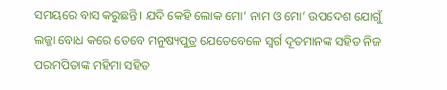ସମୟରେ ବାସ କରୁଛନ୍ତି। ଯଦି କେହି ଲୋକ ମୋ’ ନାମ ଓ ମୋ’ ଉପଦେଶ ଯୋଗୁଁ ଲଜ୍ଜା ବୋଧ କରେ ତେବେ ମନୁଷ୍ୟପୁତ୍ର ଯେତେବେଳେ ସ୍ୱର୍ଗ ଦୂତମାନଙ୍କ ସହିତ ନିଜ ପରମପିତାଙ୍କ ମହିମା ସହିତ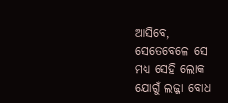ଆସିବେ, ସେତେବେଳେ ସେ ମଧ୍ୟ ସେହି ଲୋକ ଯୋଗୁଁ ଲଜ୍ଜା ବୋଧ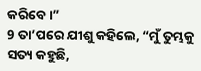କରିବେ।”
9 ତା’ପରେ ଯୀଶୁ କହିଲେ, “ମୁଁ ତୁମ୍ଭକୁ ସତ୍ୟ କହୁଛି,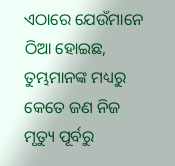ଏଠାରେ ଯେଉଁମାନେ ଠିଆ ହୋଇଛ, ତୁମ୍ଭମାନଙ୍କ ମଧ୍ୟରୁ କେତେ ଜଣ ନିଜ ମୃତ୍ୟୁ ପୂର୍ବରୁ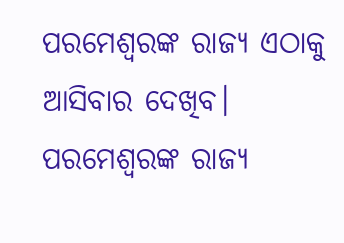ପରମେଶ୍ୱରଙ୍କ ରାଜ୍ୟ ଏଠାକୁ ଆସିବାର ଦେଖିବ। ପରମେଶ୍ୱରଙ୍କ ରାଜ୍ୟ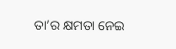ତା’ର କ୍ଷମତା ନେଇ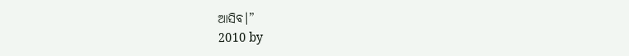ଆସିବ।”
2010 by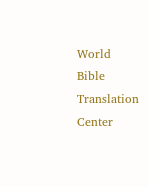World Bible Translation Center